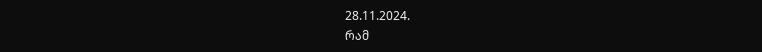28.11.2024.
რამ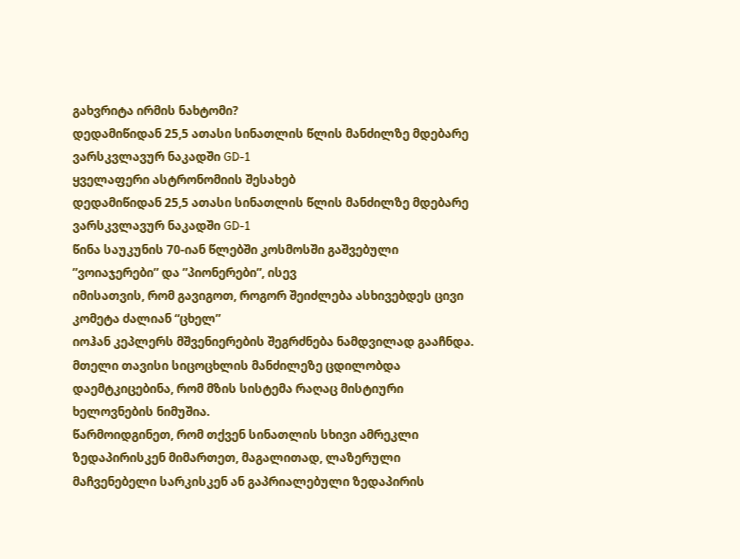გახვრიტა ირმის ნახტომი?
დედამიწიდან 25,5 ათასი სინათლის წლის მანძილზე მდებარე ვარსკვლავურ ნაკადში GD-1
ყველაფერი ასტრონომიის შესახებ
დედამიწიდან 25,5 ათასი სინათლის წლის მანძილზე მდებარე ვარსკვლავურ ნაკადში GD-1
წინა საუკუნის 70-იან წლებში კოსმოსში გაშვებული ”ვოიაჯერები” და ”პიონერები”, ისევ
იმისათვის, რომ გავიგოთ, როგორ შეიძლება ასხივებდეს ცივი კომეტა ძალიან “ცხელ”
იოჰან კეპლერს მშვენიერების შეგრძნება ნამდვილად გააჩნდა. მთელი თავისი სიცოცხლის მანძილეზე ცდილობდა დაემტკიცებინა, რომ მზის სისტემა რაღაც მისტიური ხელოვნების ნიმუშია.
წარმოიდგინეთ, რომ თქვენ სინათლის სხივი ამრეკლი ზედაპირისკენ მიმართეთ, მაგალითად, ლაზერული მაჩვენებელი სარკისკენ ან გაპრიალებული ზედაპირის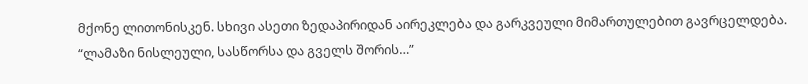მქონე ლითონისკენ. სხივი ასეთი ზედაპირიდან აირეკლება და გარკვეული მიმართულებით გავრცელდება.
“ლამაზი ნისლეული, სასწორსა და გველს შორის…”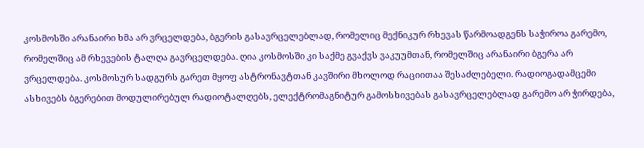კოსმოსში არანაირი ხმა არ ვრცელდება, ბგერის გასავრცელებლად, რომელიც მექნიკურ რხევას წარმოადგენს საჭიროა გარემო, რომელშიც ამ რხევების ტალღა გავრცელდება. ღია კოსმოსში კი საქმე გვაქვს ვაკუუმთან, რომელშიც არანაირი ბგერა არ ვრცელდება. კოსმოსურ სადგურს გარეთ მყოფ ასტრონავტთან კავშირი მხოლოდ რაციითაა შესაძლებელი. რადიოგადამცემი ასხივებს ბგერებით მოდულირებულ რადიოტალღებს, ელექტრომაგნიტურ გამოსხივებას გასავრცელებლად გარემო არ ჭირდება,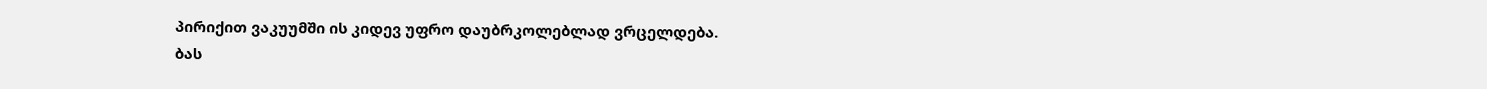პირიქით ვაკუუმში ის კიდევ უფრო დაუბრკოლებლად ვრცელდება.
ბას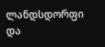ლანდსდორფი და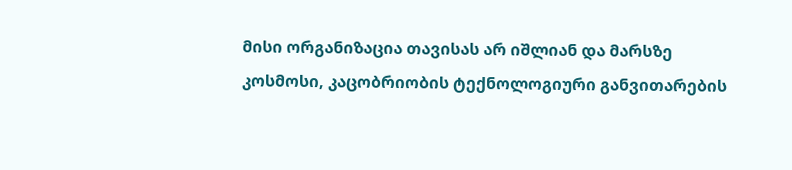მისი ორგანიზაცია თავისას არ იშლიან და მარსზე
კოსმოსი, კაცობრიობის ტექნოლოგიური განვითარების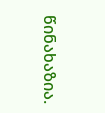წინახაზია.